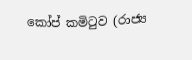කෝප් කමිටුව (රාජ්‍ය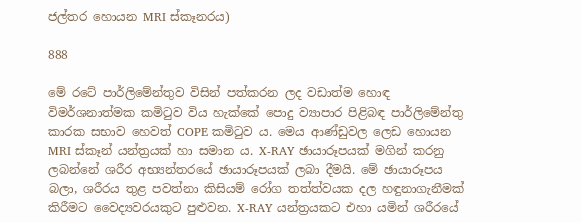ජල්තර හොයන MRI ස්කෑනරය)

888

මේ රටේ පාර්ලිමේන්තුව විසින් පත්කරන ලද වඩාත්ම හොඳ විමර්ශනාත්මක කමිටුව විය හැක්කේ පොදු ව්‍යාපාර පිළිබඳ පාර්ලිමේන්තු කාරක සභාව හෙවත් COPE කමිටුව ය. මෙය ආණ්ඩුවල ලෙඩ හොයන MRI ස්කෑන් යන්ත්‍රයක් හා සමාන ය. X-RAY ඡායාරූපයක් මගින් කරනු ලබන්නේ ශරීර අභ්‍යන්තරයේ ඡායාරූපයක් ලබා දීමයි. මේ ඡායාරූපය බලා, ශරීරය තුළ පවත්නා කිසියම් රෝග තත්ත්වයක දල හඳුනාගැනීමක් කිරීමට වෛද්‍යවරයකුට පුළුවන. X-RAY යන්ත්‍රයකට එහා යමින් ශරීරයේ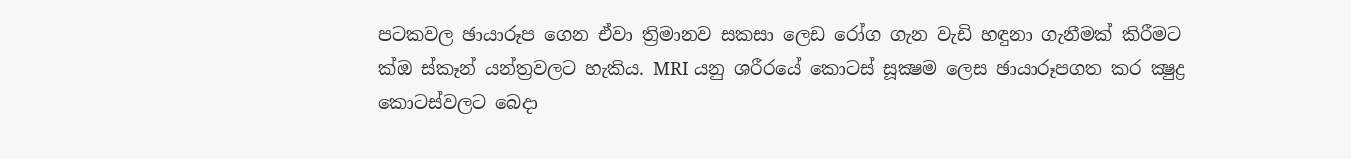පටකවල ඡායාරූප ගෙන ඒවා ත්‍රිමානව සකසා ලෙඩ රෝග ගැන වැඩි හඳුනා ගැනීමක් කිරීමට ක්‍ඔ ස්කෑන් යන්ත්‍රවලට හැකිය. MRI යනු ශරීරයේ කොටස් සූක්‍ෂම ලෙස ඡායාරූපගත කර ක්‍ෂුද්‍ර කොටස්වලට බෙදා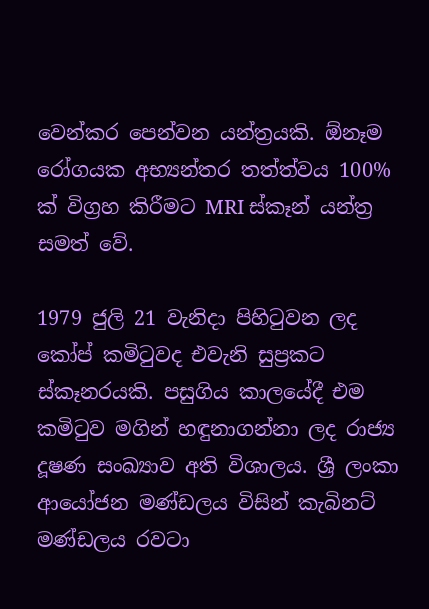වෙන්කර පෙන්වන යන්ත්‍රයකි. ඕනෑම රෝගයක අභ්‍යන්තර තත්ත්වය 100% ක් විග්‍රහ කිරීමට MRI ස්කෑන් යන්ත්‍ර සමත් වේ.

1979 ජුලි 21 වැනිදා පිහිටුවන ලද කෝප් කමිටුවද එවැනි සුප්‍රකට ස්කෑනරයකි. පසුගිය කාලයේදී එම කමිටුව මගින් හඳුනාගන්නා ලද රාජ්‍ය දූෂණ සංඛ්‍යාව අති විශාලය. ශ්‍රී ලංකා ආයෝජන මණ්ඩලය විසින් කැබිනට් මණ්ඩලය රවටා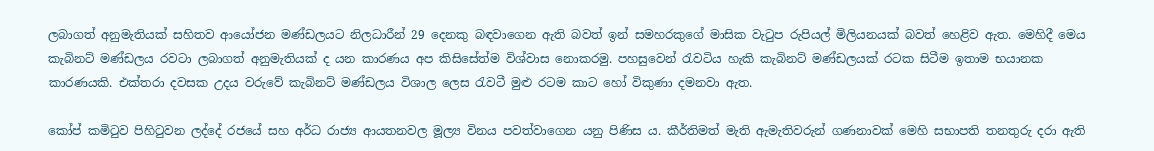ලබාගත් අනුමැතියක් සහිතව ආයෝජන මණ්ඩලයට නිලධාරීන් 29 දෙනකු බඳවාගෙන ඇති බවත් ඉන් සමහරකුගේ මාසික වැටුප රුපියල් මිලියනයක් බවත් හෙළිව ඇත. මෙහිදී මෙය කැබිනට් මණ්ඩලය රවටා ලබාගත් අනුමැතියක් ද යන කාරණය අප කිසිසේත්ම විශ්වාස නොකරමු. පහසුවෙන් රැවටිය හැකි කැබිනට් මණ්ඩලයක් රටක සිටීම ඉතාම භයානක කාරණයකි. එක්තරා දවසක උදය වරුවේ කැබිනට් මණ්ඩලය විශාල ලෙස රැවටී මුළු රටම කාට හෝ විකුණා දමනවා ඇත.

කෝප් කමිටුව පිහිටුවන ලද්දේ රජයේ සහ අර්ධ රාජ්‍ය ආයතනවල මූල්‍ය විනය පවත්වාගෙන යනු පිණිස ය. කීර්තිමත් මැති ඇමැතිවරුන් ගණනාවක් මෙහි සභාපති තනතුරු දරා ඇති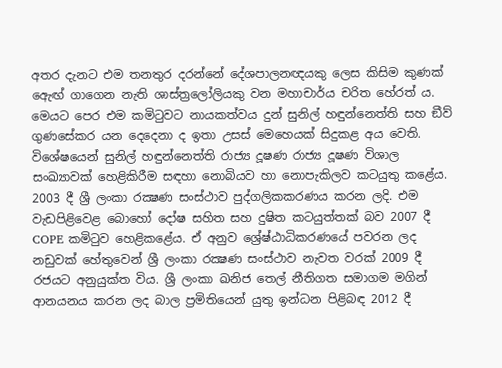අතර දැනට එම තනතුර දරන්නේ දේශපාලනඥයකු ලෙස කිසිම කුණක් ඇෙඟ් ගාගෙන නැති ශාස්ත්‍රලෝලියකු වන මහාචාර්ය චරිත හේරත් ය. මෙයට පෙර එම කමිටුවට නායකත්වය දුන් සුනිල් හඳුන්නෙත්ති සහ ඞීව් ගුණසේකර යන දෙදෙනා ද ඉතා උසස් මෙහෙයක් සිදුකළ අය වෙති. විශේෂයෙන් සුනිල් හඳුන්නෙත්ති රාජ්‍ය දූෂණ රාජ්‍ය දූෂණ විශාල සංඛ්‍යාවක් හෙළිකිරීම සඳහා නොබියව හා නොපැකිලව කටයුතු කළේය. 2003 දී ශ්‍රී ලංකා රක්‍ෂණ සංස්ථාව පුද්ගලිකකරණය කරන ලදි. එම වැඩපිළිවෙළ බොහෝ දෝෂ සහිත සහ දුෂිත කටයුත්තක් බව 2007 දී COPE කමිටුව හෙළිකළේය. ඒ අනුව ශ්‍රේෂ්ඨාධිකරණයේ පවරන ලද නඩුවක් හේතුවෙන් ශ්‍රී ලංකා රක්‍ෂණ සංස්ථාව නැවත වරක් 2009 දී රජයට අනුයුක්ත විය. ශ්‍රී ලංකා ඛනිජ තෙල් නීතිගත සමාගම මගින් ආනයනය කරන ලද බාල ප්‍රමිතියෙන් යුතු ඉන්ධන පිළිබඳ 2012 දී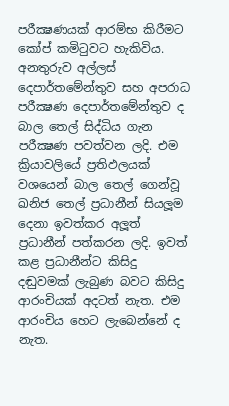පරීක්‍ෂණයක් ආරම්භ කිරීමට කෝප් කමිටුවට හැකිවිය. අනතුරුව අල්ලස් දෙපාර්තමේන්තුව සහ අපරාධ පරීක්‍ෂණ දෙපාර්තමේන්තුව ද බාල තෙල් සිද්ධිය ගැන පරීක්‍ෂණ පවත්වන ලදි. එම ක්‍රියාවලියේ ප්‍රතිඵලයක් වශයෙන් බාල තෙල් ගෙන්වූ ඛනිජ තෙල් ප්‍රධානීන් සියලූම දෙනා ඉවත්කර අලූත් ප්‍රධානීන් පත්කරන ලදි. ඉවත් කළ ප්‍රධානීන්ට කිසිදු දඬුවමක් ලැබුණ බවට කිසිදු ආරංචියක් අදටත් නැත. එම ආරංචිය හෙට ලැබෙන්නේ ද නැත.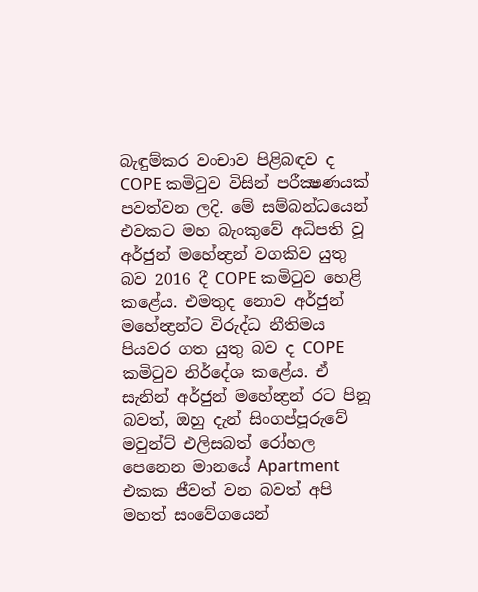බැඳුම්කර වංචාව පිළිබඳව ද COPE කමිටුව විසින් පරීක්‍ෂණයක් පවත්වන ලදි. මේ සම්බන්ධයෙන් එවකට මහ බැංකුවේ අධිපති වූ අර්ජුන් මහේන්‍ද්‍රන් වගකිව යුතු බව 2016 දී COPE කමිටුව හෙළි කළේය. එමතුද නොව අර්ජුන් මහේන්‍ද්‍රන්ට විරුද්ධ නීතිමය පියවර ගත යුතු බව ද COPE කමිටුව නිර්දේශ කළේය. ඒ සැනින් අර්ජුන් මහේන්‍ද්‍රන් රට පිනූ බවත්, ඔහු දැන් සිංගප්පූරුවේ මවුන්ට් එලිසබත් රෝහල පෙනෙන මානයේ Apartment එකක ජීවත් වන බවත් අපි මහත් සංවේගයෙන්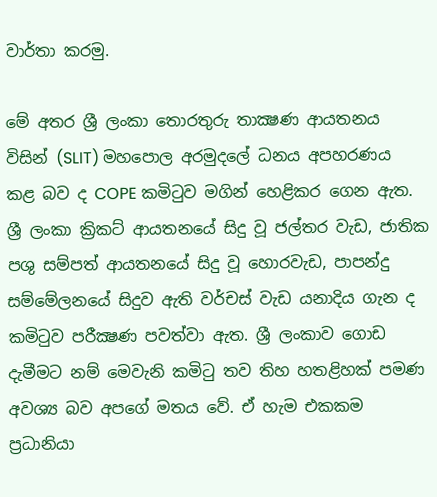වාර්තා කරමු.

මේ අතර ශ්‍රී ලංකා තොරතුරු තාක්‍ෂණ ආයතනය විසින් (SLIT) මහපොල අරමුදලේ ධනය අපහරණය කළ බව ද COPE කමිටුව මගින් හෙළිකර ගෙන ඇත. ශ්‍රී ලංකා ක්‍රිකට් ආයතනයේ සිදු වූ ජල්තර වැඩ, ජාතික පශු සම්පත් ආයතනයේ සිදු වූ හොරවැඩ, පාපන්දු සම්මේලනයේ සිදුව ඇති වර්චස් වැඩ යනාදිය ගැන ද කමිටුව පරීක්‍ෂණ පවත්වා ඇත. ශ්‍රී ලංකාව ගොඩ දැමීමට නම් මෙවැනි කමිටු තව තිහ හතළිහක් පමණ අවශ්‍ය බව අපගේ මතය වේ. ඒ හැම එකකම ප්‍රධානියා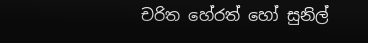චරිත හේරත් හෝ සුනිල්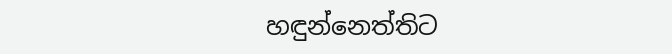හඳුන්නෙත්තිට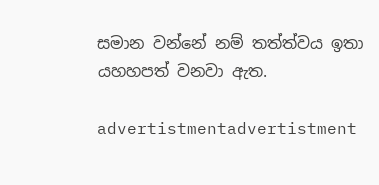සමාන වන්නේ නම් තත්ත්වය ඉතා යහහපත් වනවා ඇත.

advertistmentadvertistment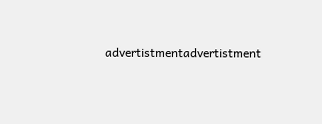advertistmentadvertistment